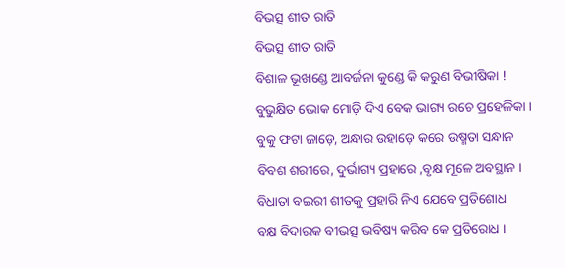ବିଭତ୍ସ ଶୀତ ରାତି
ବିଭତ୍ସ ଶୀତ ରାତି
ବିଶାଳ ଭୂଖଣ୍ଡେ ଆବର୍ଜନା କୁଣ୍ଡେ କି କରୁଣ ବିଭୀଷିକା !
ବୁଭୁକ୍ଷିତ ଭୋକ ମୋଡ଼ି ଦିଏ ବେକ ଭାଗ୍ୟ ରଚେ ପ୍ରହେଳିକା ।
ବୁକୁ ଫଟା ଜାଡ଼େ, ଅନ୍ଧାର ଉହାଡ଼େ କରେ ଉଷ୍ମତା ସନ୍ଧାନ
ବିବଶ ଶରୀରେ, ଦୁର୍ଭାଗ୍ୟ ପ୍ରହାରେ ,ବୃକ୍ଷ ମୂଳେ ଅବସ୍ଥାନ ।
ବିଧାତା ବଇରୀ ଶୀତକୁ ପ୍ରହାରି ନିଏ ଯେବେ ପ୍ରତିଶୋଧ
ବକ୍ଷ ବିଦାରକ ବୀଭତ୍ସ ଭବିଷ୍ୟ କରିବ କେ ପ୍ରତିରୋଧ ।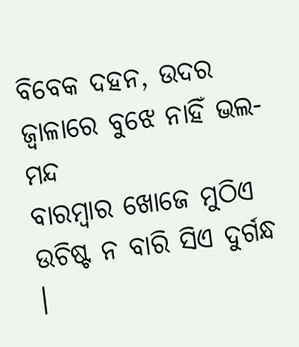ବିବେକ ଦହନ, ଉଦର ଜ୍ୱାଳାରେ ବୁଝେ ନାହିଁ ଭଲ-ମନ୍ଦ
ବାରମ୍ବାର ଖୋଜେ ମୁଠିଏ ଉଚିଷ୍ଟ ନ ବାରି ସିଏ ଦୁର୍ଗନ୍ଧ ।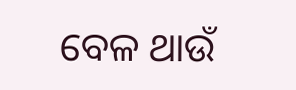ବେଳ ଥାଉଁ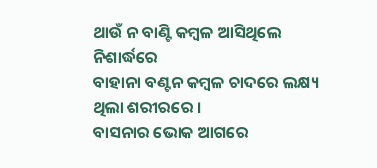ଥାଉଁ ନ ବାଣ୍ଟି କମ୍ବଳ ଆସିଥିଲେ ନିଶାର୍ଦ୍ଧରେ
ବାହାନା ବଣ୍ଟନ କମ୍ବଳ ଚାଦରେ ଲକ୍ଷ୍ୟ ଥିଲା ଶରୀରରେ ।
ବାସନାର ଭୋକ ଆଗରେ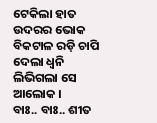ଟେକିଲା ହାତ ଉଦରର ଭୋକ
ବିକଟାଳ ରଡ଼ି ଚାପି ଦେଲା ଧ୍ୱନି ଲିଭିଗଲା ସେ ଆଲୋକ ।
ବାଃ.. ବାଃ.. ଶୀତ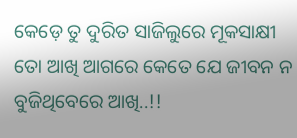କେଡ଼େ ତୁ ଦୁରିତ ସାଜିଲୁରେ ମୂକସାକ୍ଷୀ
ତୋ ଆଖି ଆଗରେ କେତେ ଯେ ଜୀବନ ନ ବୁଜିଥିବେରେ ଆଖି..!!